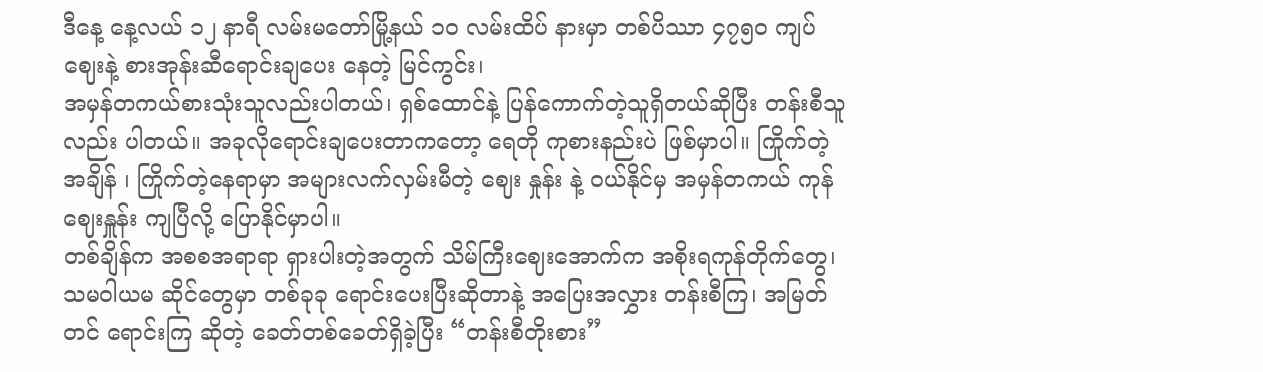ဒီနေ့ နေ့လယ် ၁၂ နာရီ လမ်းမတော်မြို့နယ် ၁၀ လမ်းထိပ် နားမှာ တစ်ပိဿာ ၄၇၅၀ ကျပ် ဈေးနဲ့ စားအုန်းဆီရောင်းချပေး နေတဲ့ မြင်ကွင်း၊
အမှန်တကယ်စားသုံးသူလည်းပါတယ်၊ ရှစ်ထောင်နဲ့ ပြန်ကောက်တဲ့သူရှိတယ်ဆိုပြီး တန်းစီသူ လည်း ပါတယ်။ အခုလိုရောင်းချပေးတာကတော့ ရေတို ကုစားနည်းပဲ ဖြစ်မှာပါ။ ကြိုက်တဲ့ အချိန် ၊ ကြိုက်တဲ့နေရာမှာ အများလက်လှမ်းမီတဲ့ ဈေး နှုန်း နဲ့ ဝယ်နိုင်မှ အမှန်တကယ် ကုန်ဈေးနှူန်း ကျပြီလို့ ပြောနိုင်မှာပါ။
တစ်ချိန်က အစစအရာရာ ရှားပါးတဲ့အတွက် သိမ်ကြီးဈေးအောက်က အစိုးရကုန်တိုက်တွေ၊ သမဝါယမ ဆိုင်တွေမှာ တစ်ခုခု ရောင်းပေးပြီးဆိုတာနဲ့ အပြေးအလွှား တန်းစီကြ၊ အမြတ်တင် ရောင်းကြ ဆိုတဲ့ ခေတ်တစ်ခေတ်ရှိခဲ့ပြီး “တန်းစီတိုးစား”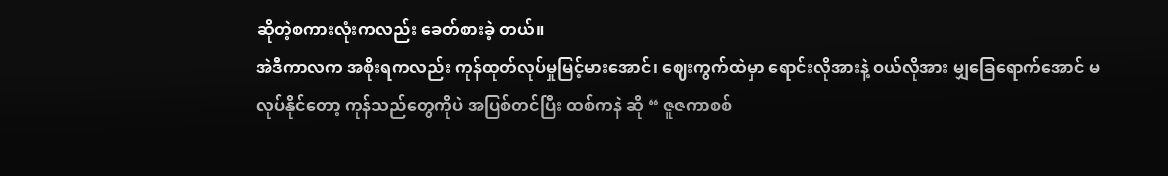ဆိုတဲ့စကားလုံးကလည်း ခေတ်စားခဲ့ တယ်။
အဲဒီကာလက အစိုးရကလည်း ကုန်ထုတ်လုပ်မှုမြင့်မားအောင်၊ ဈေးကွက်ထဲမှာ ရောင်းလိုအားနဲ့ ဝယ်လိုအား မျှခြေရောက်အောင် မလုပ်နိုင်တော့ ကုန်သည်တွေကိုပဲ အပြစ်တင်ပြီး ထစ်ကနဲ ဆို “ ဇူဇကာစစ်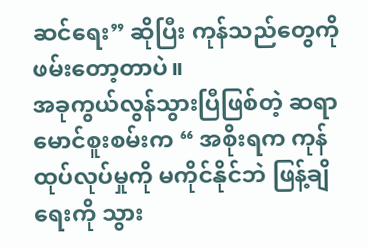ဆင်ရေး” ဆိုပြီး ကုန်သည်တွေကို ဖမ်းတော့တာပဲ။
အခုကွယ်လွန်သွားပြီဖြစ်တဲ့ ဆရာမောင်စူးစမ်းက “ အစိုးရက ကုန်ထုပ်လုပ်မှုကို မကိုင်နိုင်ဘဲ ဖြန့်ချိရေးကို သွား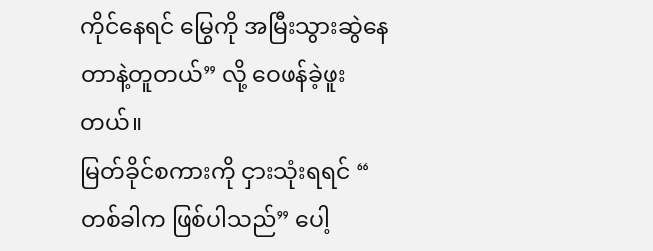ကိုင်နေရင် မြွေကို အမြီးသွားဆွဲနေတာနဲ့တူတယ်” လို့ ဝေဖန်ခဲ့ဖူး တယ်။
မြတ်ခိုင်စကားကို ငှားသုံးရရင် “ တစ်ခါက ဖြစ်ပါသည်” ပေါ့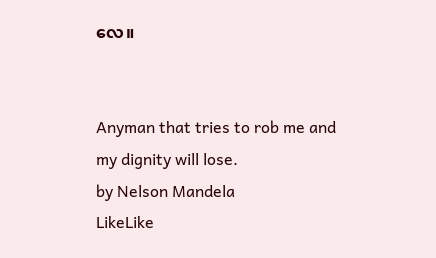လေ။


Anyman that tries to rob me and my dignity will lose.
by Nelson Mandela
LikeLike